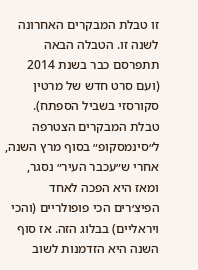זו טבלת המבקרים האחרונה לשנה זו. הטבלה הבאה תתפרסם כבר בשנת 2014 (ועם סרט חדש של מרטין סקורסזי בשביל הספתח). טבלת המבקרים הצטרפה ל״סינמסקופ״ בסוף מרץ השנה, אחרי ש״עכבר העיר״ נסגר, ומאז היא הפכה לאחד הפיצ׳רים הכי פופולריים (והכי ויראליים) בבלוג הזה. אז סוף השנה היא הזדמנות לשוב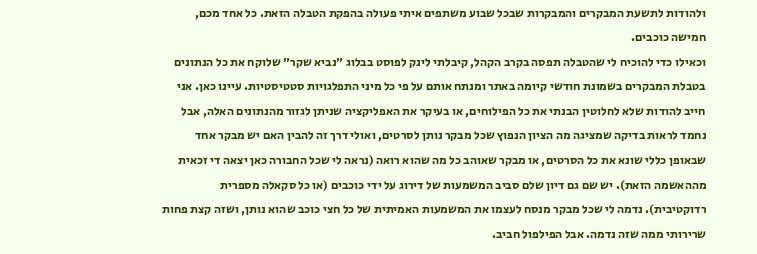ולהודות לתשעת המבקרים והמבקרות שבכל שבוע משתפים איתי פעולה בהפקת הטבלה הזאת. כל אחד מכם, חמישה כוכבים.
וכאילו כדי להוכיח לי שהטבלה תפסה בקרב הקהל, קיבלתי לינק לפוסט בבלוג ״נביא שקר״ שלוקח את כל הנתונים בטבלת המבקרים בשמונת חודשי קיומה באתר ומנתח אותם על פי כל מיני התפלגויות סטטיסטיות. עיינו כאן. אני חייב להודות שלא לחלוטין הבנתי את כל הפילוחים, או בעיקר את האפליקציה שניתן לגזור מהנתונים האלה, אבל נחמד לראות בדיקה שמציגה מה הציון הנפוץ שכל מבקר נותן לסרטים, ואולי דרך זה להבין האם יש מבקר אחד שבאופן כללי שונא את כל הסרטים, או מבקר שאוהב כל מה שהוא רואה (נראה לי שכל החבורה כאן יצאה די זכאית מההאשמה הזאת). יש שם גם דיון שלם סביב המשמעות של דירוג על ידי כוכבים (או כל סקאלה מספרית רדוקטיבית). נדמה לי שכל מבקר מנסח לעצמו את המשמעות האמיתית של כל חצי כוכב שהוא נותן, ושזה קצת פחות שרירותי ממה שזה נדמה. אבל הפילפול חביב.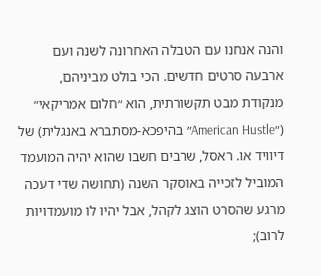והנה אנחנו עם הטבלה האחרונה לשנה ועם ארבעה סרטים חדשים. הכי בולט מביניהם, מנקודת מבט תקשורתית, הוא ״חלום אמריקאי״ (״American Hustle״ בהיפכא-מסתברא באנגלית) של דיוויד או. ראסל, שרבים חשבו שהוא יהיה המועמד המוביל לזכייה באוסקר השנה (תחושה שדי דעכה מרגע שהסרט הוצג לקהל, אבל יהיו לו מועמדויות לרוב);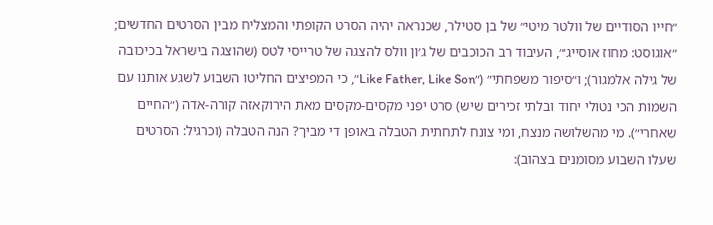״חייו הסודיים של וולטר מיטי״ של בן סטילר, שכנראה יהיה הסרט הקופתי והמצליח מבין הסרטים החדשים; ״אוגוסט: מחוז אוסייג׳״, העיבוד רב הכוכבים של ג׳ון וולס להצגה של טרייסי לטס (שהוצגה בישראל בכיכובה של גילה אלמגור); ו״סיפור משפחתי״ (״Like Father, Like Son״, כי המפיצים החליטו השבוע לשגע אותנו עם השמות הכי נטולי יחוד ובלתי זכירים שיש) סרט יפני מקסים-מקסים מאת הירוקאזה קורה-אדה (״החיים שאחרי״). מי מהשלושה מנצח, ומי צונח לתחתית הטבלה באופן די מביך? הנה הטבלה (וכרגיל: הסרטים שעלו השבוע מסומנים בצהוב):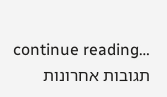continue reading…
תגובות אחרונות